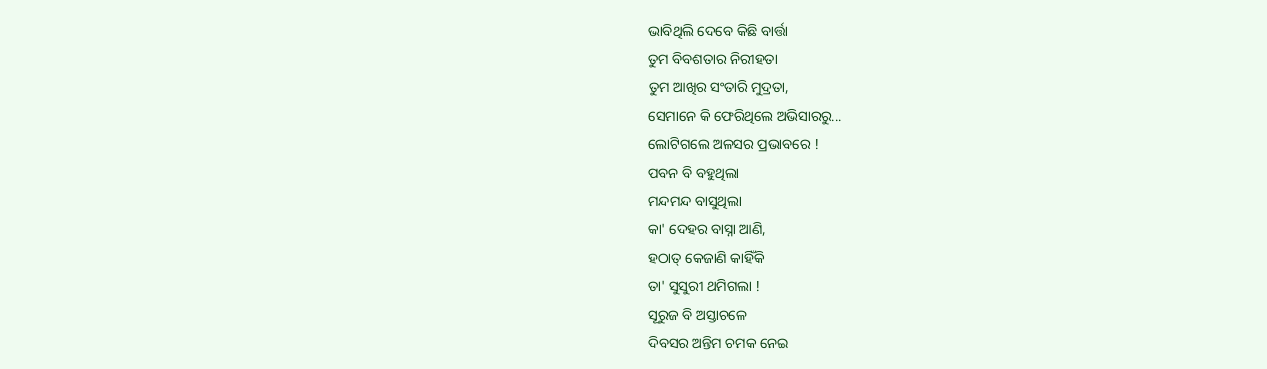ଭାବିଥିଲି ଦେବେ କିଛି ବାର୍ତ୍ତା
ତୁମ ବିବଶତାର ନିରୀହତା
ତୁମ ଆଖିର ସଂତାରି ମୁଦ୍ରତା,
ସେମାନେ କି ଫେରିଥିଲେ ଅଭିସାରରୁ...
ଲୋଟିଗଲେ ଅଳସର ପ୍ରଭାବରେ !
ପବନ ବି ବହୁଥିଲା
ମନ୍ଦମନ୍ଦ ବାସୁଥିଲା
କା' ଦେହର ବାସ୍ନା ଆଣି,
ହଠାତ୍ କେଜାଣି କାହିଁକି
ତା' ସୁସୁରୀ ଥମିଗଲା !
ସୂରୁଜ ବି ଅସ୍ତାଚଳେ
ଦିବସର ଅନ୍ତିମ ଚମକ ନେଇ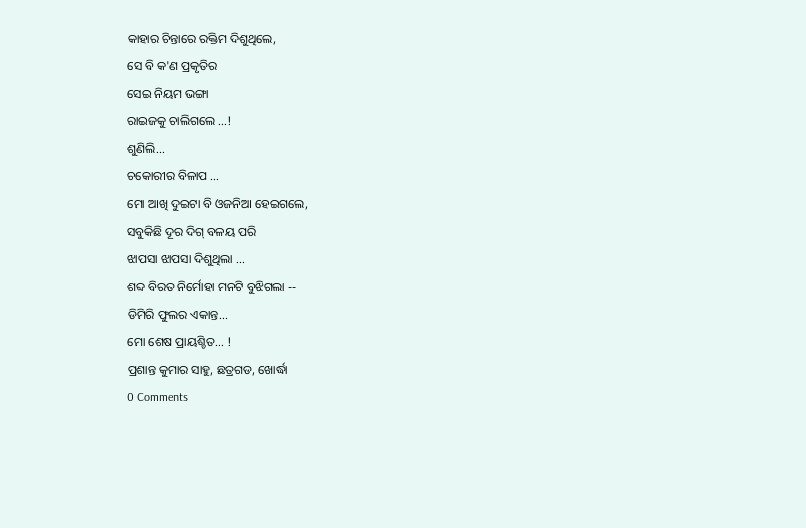କାହାର ଚିନ୍ତାରେ ରକ୍ତିମ ଦିଶୁଥିଲେ,
ସେ ବି କ'ଣ ପ୍ରକୃତିର
ସେଇ ନିୟମ ଭଙ୍ଗା
ରାଇଜକୁ ଚାଲିଗଲେ ...!
ଶୁଣିଲି...
ଚକୋରୀର ବିଳାପ ...
ମୋ ଆଖି ଦୁଇଟା ବି ଓଜନିଆ ହେଇଗଲେ,
ସବୁକିଛି ଦୂର ଦିଗ୍ ବଳୟ ପରି
ଝାପସା ଝାପସା ଦିଶୁଥିଲା ...
ଶବ୍ଦ ବିରତ ନିର୍ମୋହା ମନଟି ବୁଝିଗଲା --
ଡିମିରି ଫୁଲର ଏକାନ୍ତ...
ମୋ ଶେଷ ପ୍ରାୟଶ୍ଚିତ... !
ପ୍ରଶାନ୍ତ କୁମାର ସାହୁ, ଛତ୍ରଗଡ, ଖୋର୍ଦ୍ଧା
0 Comments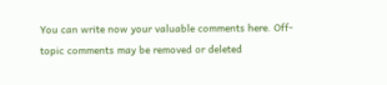You can write now your valuable comments here. Off-topic comments may be removed or deleted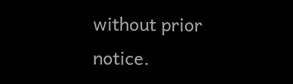without prior notice.